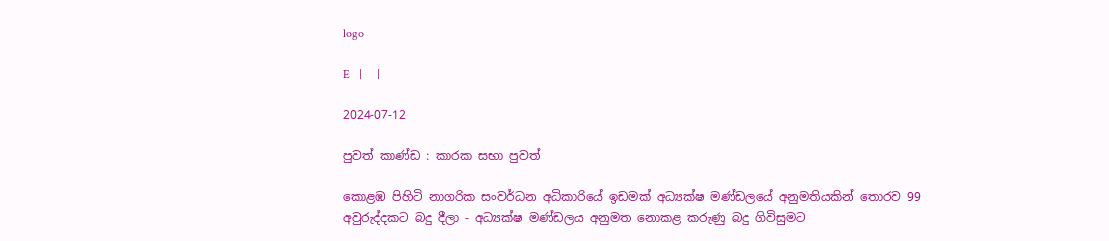logo

E   |     |

2024-07-12

පුවත් කාණ්ඩ : කාරක සභා පුවත්

කොළඹ පිහිටි නාගරික සංවර්ධන අධිකාරියේ ඉඩමක් අධ්‍යක්ෂ මණ්ඩලයේ අනුමතියකින් තොරව 99 අවුරුද්දකට බදු දීලා - අධ්‍යක්ෂ මණ්ඩලය අනුමත නොකළ කරුණු බදු ගිවිසුමට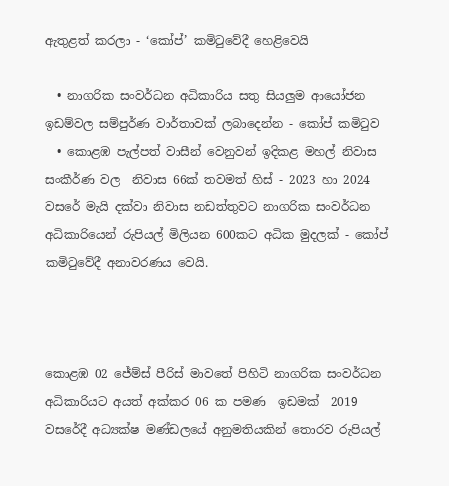ඇතුළත් කරලා - ‘කෝප්’ කමිටුවේදී හෙළිවෙයි

  • නාගරික සංවර්ධන අධිකාරිය සතු සියලුම ආයෝජන ඉඩම්වල සම්පුර්ණ වාර්තාවක් ලබාදෙන්න - කෝප් කමිටුව
  • කොළඹ පැල්පත් වාසීන් වෙනුවන් ඉදිකළ මහල් නිවාස සංකීර්ණ වල  නිවාස 66ක් තවමත් හිස් - 2023 හා 2024 වසරේ මැයි දක්වා නිවාස නඩත්තුවට නාගරික සංවර්ධන අධිකාරියෙන් රුපියල් මිලියන 600කට අධික මුදලක් - කෝප් කමිටුවේදී අනාවරණය වෙයි.



කොළඹ 02 ජේම්ස් පීරිස් මාවතේ පිහිටි නාගරික සංවර්ධන අධිකාරියට අයත් අක්කර 06 ක පමණ  ඉඩමක්  2019 වසරේදී අධ්‍යක්ෂ මණ්ඩලයේ අනුමතියකින් තොරව රුපියල්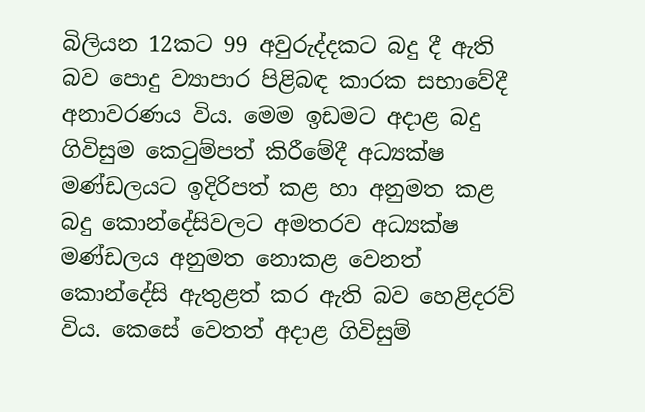බිලියන 12කට 99 අවුරුද්දකට බදු දී ඇති බව පොදු ව්‍යාපාර පිළිබඳ කාරක සභාවේදී අනාවරණය විය. මෙම ඉඩමට අදාළ බදු ගිවිසුම කෙටුම්පත් කිරීමේදී අධ්‍යක්ෂ මණ්ඩලයට ඉදිරිපත් කළ හා අනුමත කළ බදු කොන්දේසිවලට අමතරව අධ්‍යක්ෂ මණ්ඩලය අනුමත නොකළ වෙනත් කොන්දේසි ඇතුළත් කර ඇති බව හෙළිදරව් විය. කෙසේ වෙතත් අදාළ ගිවිසුම්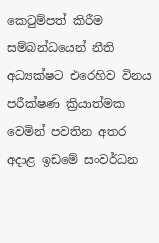කෙටුම්පත් කිරීම සම්බන්ධයෙන් නීති අධ්‍යක්ෂට එරෙහිව විනය පරීක්ෂණ ක්‍රියාත්මක වෙමින් පවතින අතර අදාළ ඉඩමේ සංවර්ධන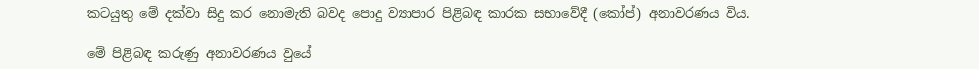කටයුතු මේ දක්වා සිදු කර නොමැති බවද පොදු ව්‍යාපාර පිළිබඳ කාරක සභාවේදී (කෝප්) අනාවරණය විය.

මේ පිළිබඳ කරුණු අනාවරණය වුයේ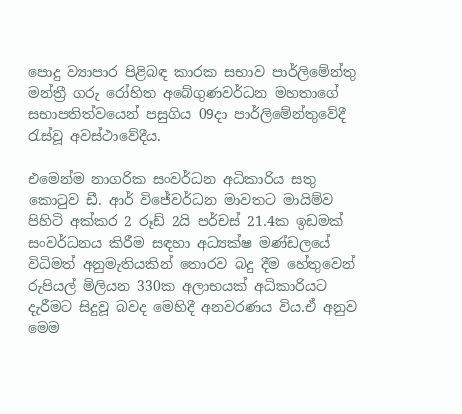පොදු ව්‍යාපාර පිළිබඳ කාරක සභාව පාර්ලිමේන්තු මන්ත්‍රී ගරු රෝහිත අබේගුණවර්ධන මහතාගේ සභාපතිත්වයෙන් පසුගිය 09දා පාර්ලිමේන්තුවේදී රැස්වූ අවස්ථාවේදීය.

එමෙන්ම නාගරික සංවර්ධන අධිකාරිය සතු කොටුව ඩී. ආර් විජේවර්ධන මාවතට මායිම්ව පිහිටි අක්කර 2 රූඩ් 2යි පර්චස් 21.4ක ඉඩමක් සංවර්ධනය කිරීම සඳහා අධ්‍යක්ෂ මණ්ඩලයේ විධිමත් අනුමැතියකින් තොරව බදු දීම හේතුවෙන් රුපියල් මිලියන 330ක අලාභයක් අධිකාරියට දැරීමට සිදුවූ බවද මෙහිදී අනවරණය විය.ඒ අනුව මෙම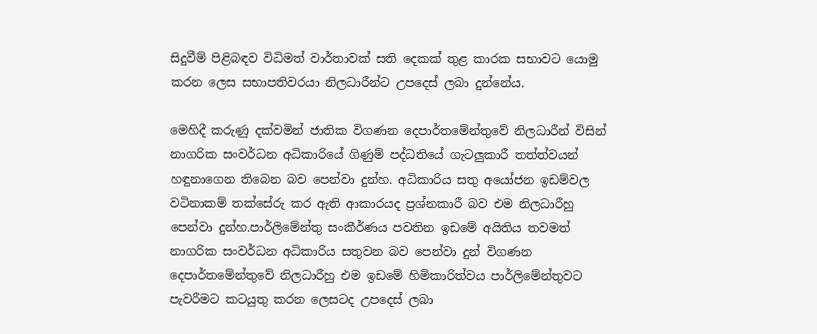සිදුවීම් පිළිබඳව විධිමත් වාර්තාවක් සති දෙකක් තුළ කාරක සභාවට යොමු කරන ලෙස සභාපතිවරයා නිලධාරීන්ට උපදෙස් ලබා දුන්නේය.

මෙහිදී කරුණු දක්වමින් ජාතික විගණන දෙපාර්තමේන්තුවේ නිලධාරීන් විසින් නාගරික සංවර්ධන අධිකාරියේ ගිණුම් පද්ධතියේ ගැටලුකාරී තත්ත්වයන් හඳුනාගෙන තිබෙන බව පෙන්වා දුන්හ. අධිකාරිය සතු අයෝජන ඉඩම්වල වටිනාකම් තක්සේරු කර ඇති ආකාරයද ප්‍රශ්නකාරී බව එම නිලධාරීහු පෙන්වා දුන්හ.පාර්ලිමේන්තු සංකීර්ණය පවතින ඉඩමේ අයිතිය තවමත් නාගරික සංවර්ධන අධිකාරිය සතුවන බව පෙන්වා දුන් විගණන දෙපාර්තමේන්තුවේ නිලධාරීහු එම ඉඩමේ හිමිකාරිත්වය පාර්ලිමේන්තුවට පැවරීමට කටයුතු කරන ලෙසටද උපදෙස් ලබා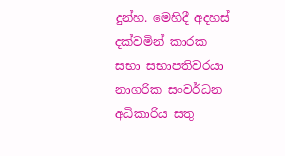දුන්හ. මෙහිදී අදහස් දක්වමින් කාරක සභා සභාපතිවරයා නාගරික සංවර්ධන අධිකාරිය සතු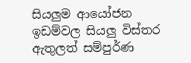සියලුම ආයෝජන ඉඩම්වල සියලු විස්තර ඇතුලත් සම්පුර්ණ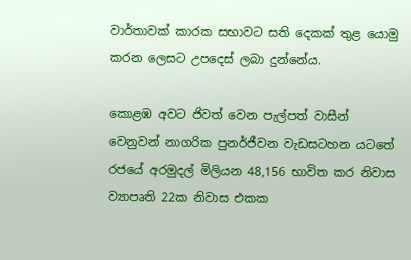වාර්තාවක් කාරක සභාවට සති දෙකක් තුළ යොමු කරන ලෙසට උපදෙස් ලබා දුන්නේය.

කොළඹ අවට ජිවත් වෙන පැල්පත් වාසීන් වෙනුවන් නාගරික පුනර්ජීවන වැඩසටහන යටතේ රජයේ අරමුදල් මිලියන 48,156 භාවිත කර නිවාස ව්‍යාපෘති 22ක නිවාස එකක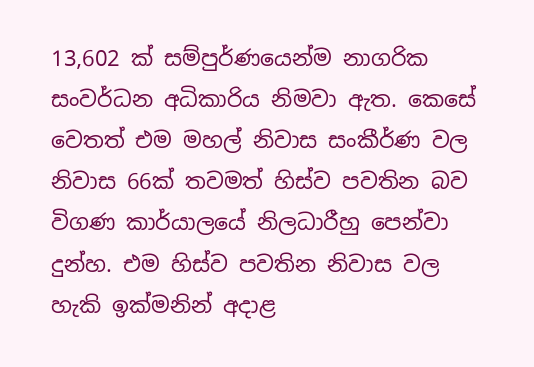13,602 ක් සම්පුර්ණයෙන්ම නාගරික සංවර්ධන අධිකාරිය නිමවා ඇත. කෙසේ වෙතත් එම මහල් නිවාස සංකීර්ණ වල නිවාස 66ක් තවමත් හිස්ව පවතින බව විගණ කාර්යාලයේ නිලධාරීහු පෙන්වා දුන්හ. එම හිස්ව පවතින නිවාස වල හැකි ඉක්මනින් අදාළ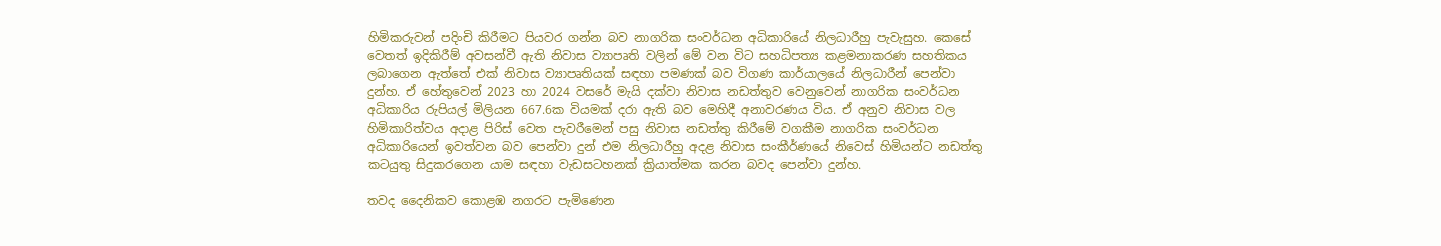හිමිකරුවන් පදිංචි කිරීමට පියවර ගන්න බව නාගරික සංවර්ධන අධිකාරියේ නිලධාරීහු පැවැසුහ. කෙසේ වෙතත් ඉදිකිරීම් අවසන්වී ඇති නිවාස ව්‍යාපෘති වලින් මේ වන විට සහධිපත්‍ය කළමනාකරණ සහතිකය ලබාගෙන ඇත්තේ එක් නිවාස ව්‍යාපෘතියක් සඳහා පමණක් බව විගණ කාර්යාලයේ නිලධාරීන් පෙන්වා දුන්හ. ඒ හේතුවෙන් 2023 හා 2024 වසරේ මැයි දක්වා නිවාස නඩත්තුව වෙනුවෙන් නාගරික සංවර්ධන අධිකාරිය රුපියල් මිලියන 667.6ක වියමක් දරා ඇති බව මෙහිදී අනාවරණය විය. ඒ අනුව නිවාස වල හිමිකාරිත්වය අදාළ පිරිස් වෙත පැවරීමෙන් පසු නිවාස නඩත්තු කිරීමේ වගකීම නාගරික සංවර්ධන අධිකාරියෙන් ඉවත්වන බව පෙන්වා දුන් එම නිලධාරීහු අදළ නිවාස සංකීර්ණයේ නිවෙස් හිමියන්ට නඩත්තු කටයුතු සිදුකරගෙන යාම සඳහා වැඩසටහනක් ක්‍රියාත්මක කරන බවද පෙන්වා දුන්හ.

තවද දෛනිකව කොළඹ නගරට පැමිණෙන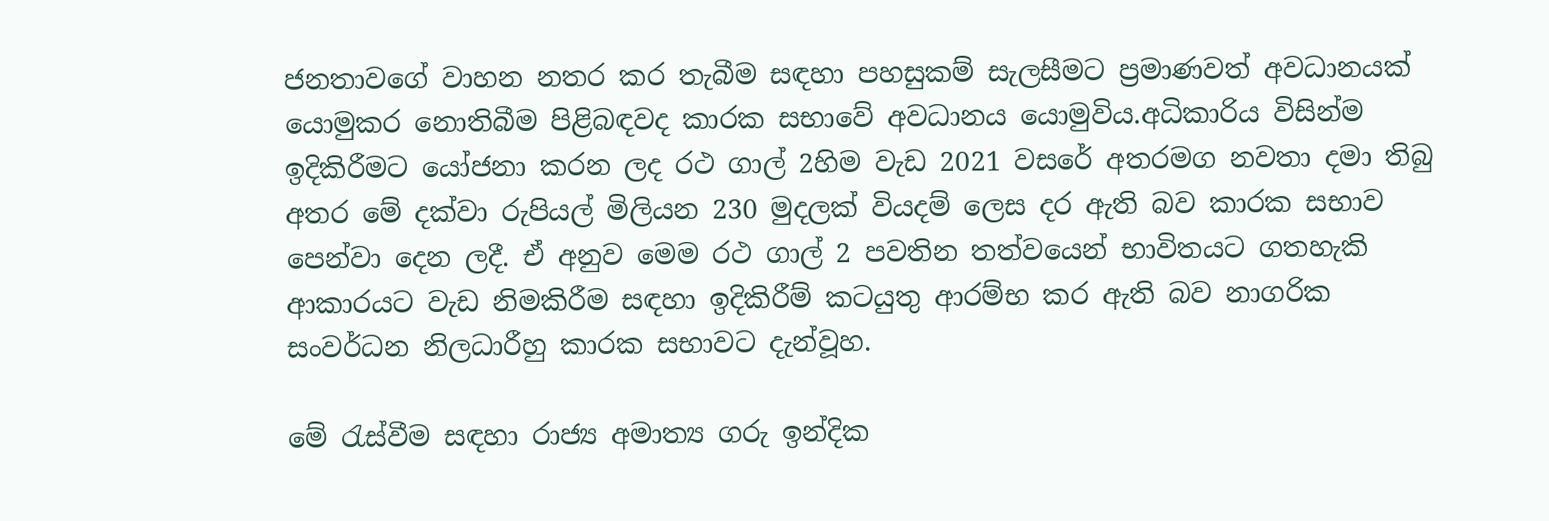ජනතාවගේ වාහන නතර කර තැබීම සඳහා පහසුකම් සැලසීමට ප්‍රමාණවත් අවධානයක් යොමුකර නොතිබීම පිළිබඳවද කාරක සභාවේ අවධානය යොමුවිය.අධිකාරිය විසින්ම ඉදිකිරීමට යෝජනා කරන ලද රථ ගාල් 2හිම වැඩ 2021 වසරේ අතරමග නවතා දමා තිබු අතර මේ දක්වා රුපියල් මිලියන 230 මුදලක් වියදම් ලෙස දර ඇති බව කාරක සභාව පෙන්වා දෙන ලදී. ඒ අනුව මෙම රථ ගාල් 2 පවතින තත්වයෙන් භාවිතයට ගතහැකි ආකාරයට වැඩ නිමකිරීම සඳහා ඉදිකිරීම් කටයුතු ආරම්භ කර ඇති බව නාගරික සංවර්ධන නිලධාරීහු කාරක සභාවට දැන්වූහ.

මේ රැස්වීම සඳහා රාජ්‍ය අමාත්‍ය ගරු ඉන්දික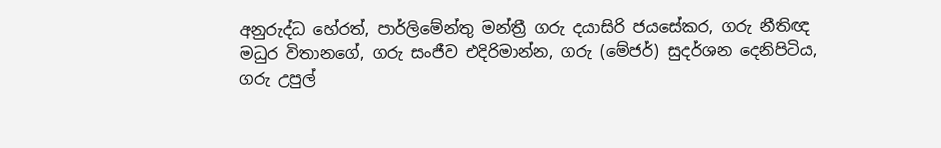අනුරුද්ධ හේරත්, පාර්ලිමේන්තු මන්ත්‍රී ගරු දයාසිරි ජයසේකර, ගරු නීතිඥ මධුර විතානගේ, ගරු සංජීව එදිරිමාන්න, ගරු (මේජර්) සුදර්ශන දෙනිපිටිය, ගරු උපුල්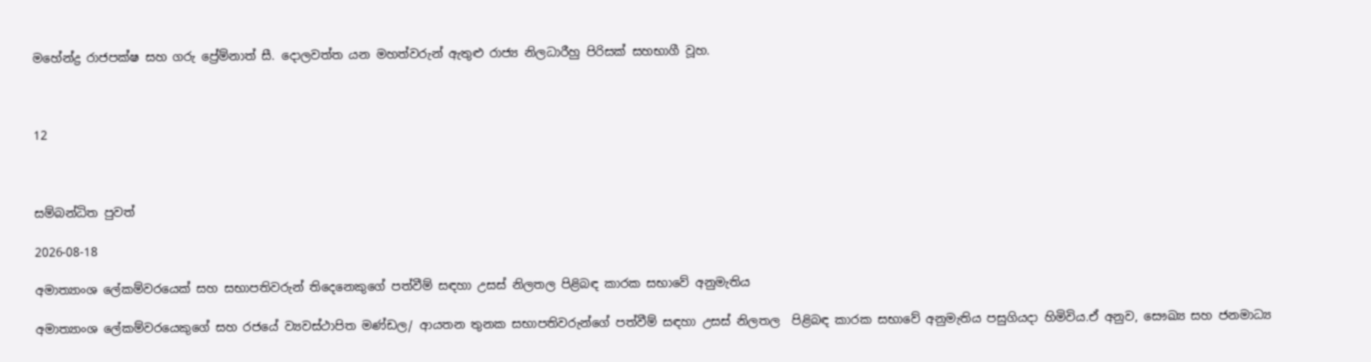මහේන්ද්‍ර රාජපක්ෂ සහ ගරු ප්‍රේම්නාත් සී. දොලවත්ත යන මහත්වරුන් ඇතුළු රාජ්‍ය නිලධාරීහු පිරිසක් සහභාගී වූහ.



12



සම්බන්ධිත පුවත්

2026-08-18

අමාත්‍යාංශ ලේකම්වරයෙක් සහ සභාපතිවරුන් තිදෙනෙකුගේ පත්වීම් සඳහා උසස් නිලතල පිළිබඳ කාරක සභාවේ අනුමැතිය

අමාත්‍යාංශ ලේකම්වරයෙකුගේ සහ රජයේ ව්‍යවස්ථාපිත මණ්ඩල/ ආයතන තුනක සභාපතිවරුන්ගේ පත්වීම් සඳහා උසස් නිලතල  පිළිබඳ කාරක සභාවේ අනුමැතිය පසුගියදා හිමිවිය.ඒ අනුව, සෞඛ්‍ය සහ ජනමාධ්‍ය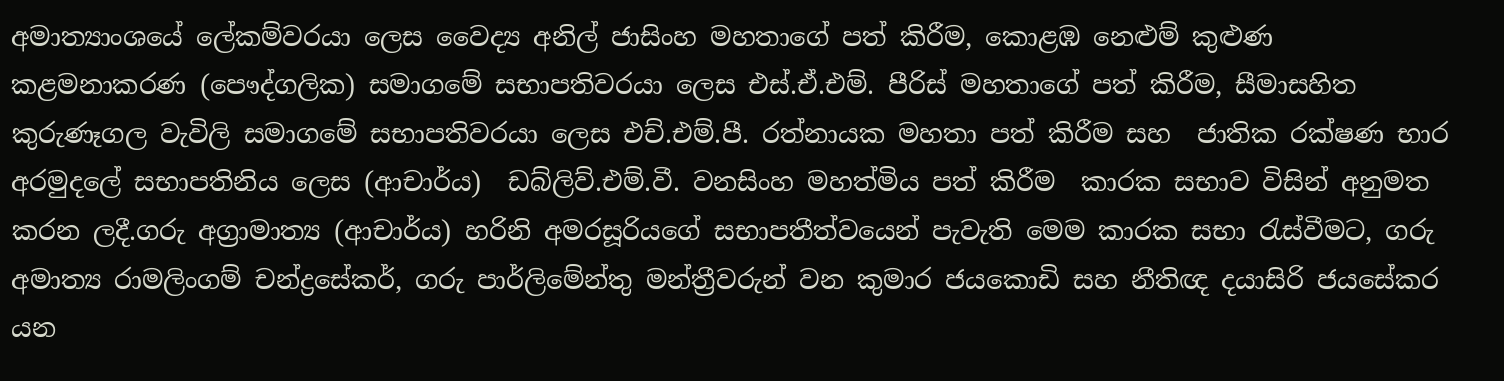අමාත්‍යාංශයේ ලේකම්වරයා ලෙස වෛද්‍ය අනිල් ජාසිංහ මහතාගේ පත් කිරීම, කොළඹ නෙළුම් කුළුණ කළමනාකරණ (පෞද්ගලික) සමාගමේ සභාපතිවරයා ලෙස එස්.ඒ.එම්. පීරිස් මහතාගේ පත් කිරීම, සීමාසහිත කුරුණෑගල වැවිලි සමාගමේ සභාපතිවරයා ලෙස එච්.එම්.පී. රත්නායක මහතා පත් කිරීම සහ  ජාතික රක්ෂණ භාර අරමුදලේ සභාපතිනිය ලෙස (ආචාර්ය)  ඩබ්ලිව්.එම්.වී. වනසිංහ මහත්මිය පත් කිරීම  කාරක සභාව විසින් අනුමත කරන ලදී.ගරු අග්‍රාමාත්‍ය (ආචාර්ය) හරිනි අමරසූරියගේ සභාපතීත්වයෙන් පැවැති මෙම කාරක සභා රැස්වීමට, ගරු අමාත්‍ය රාමලිංගම් චන්ද්‍රසේකර්, ගරු පාර්ලිමේන්තු මන්ත්‍රීවරුන් වන කුමාර ජයකොඩි සහ නීතිඥ දයාසිරි ජයසේකර යන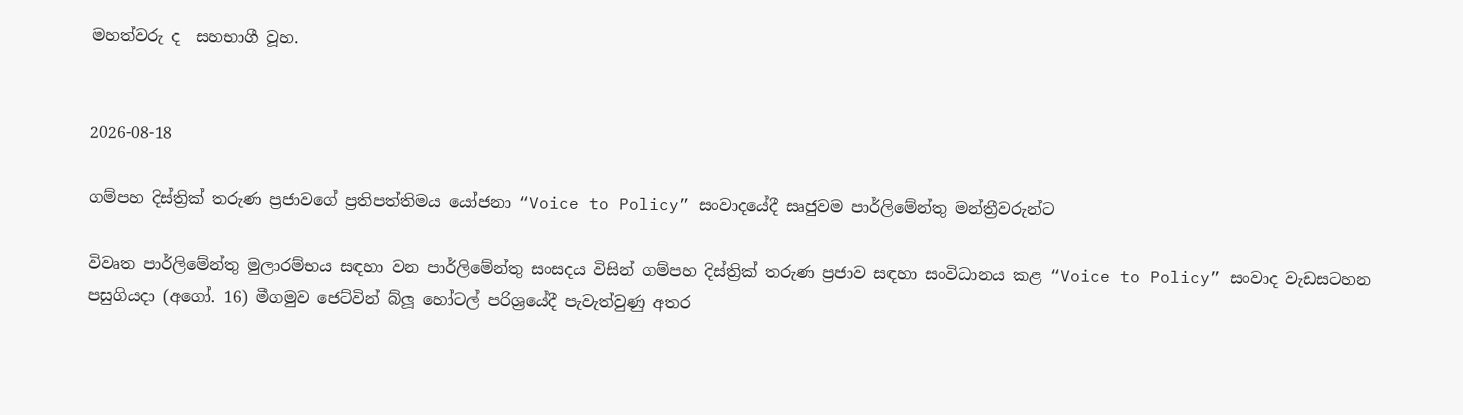මහත්වරු ද  සහභාගී වූහ.


2026-08-18

ගම්පහ දිස්ත්‍රික් තරුණ ප්‍රජාවගේ ප්‍රතිපත්තිමය යෝජනා “Voice to Policy” සංවාදයේදී සෘජුවම පාර්ලි‍මේන්තු මන්ත්‍රීවරුන්ට

විවෘත පාර්ලිමේන්තු මුලාරම්භය සඳහා වන පාර්ලිමේන්තු සංසදය විසින් ගම්පහ දිස්ත්‍රික් තරුණ ප්‍රජාව සඳහා සංවිධානය කළ “Voice to Policy” සංවාද වැඩසටහන පසුගියදා (අගෝ. 16) මීගමුව ජෙට්වින් බ්ලූ හෝටල් පරිශ්‍රයේදී පැවැත්වුණු අතර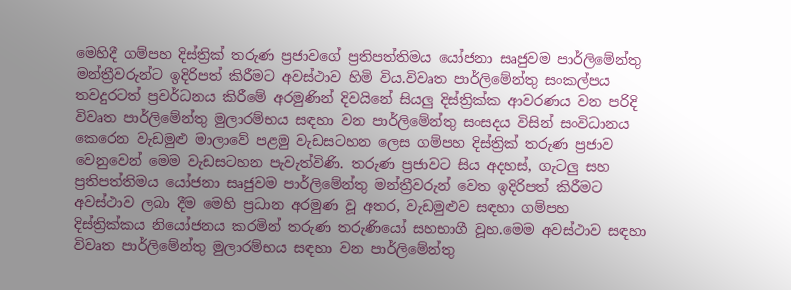මෙහිදී ගම්පහ දිස්ත්‍රික් තරුණ ප්‍රජාවගේ ප්‍රතිපත්තිමය යෝජනා සෘජුවම පාර්ලි‍මේන්තු මන්ත්‍රීවරුන්ට ඉදිරිපත් කිරීමට අවස්ථාව හිමි විය.විවෘත පාර්ලිමේන්තු සංකල්පය තවදුරටත් ප්‍රවර්ධනය කිරීමේ අරමුණින් දිවයිනේ සියලු දිස්ත්‍රික්ක ආවරණය වන පරිදි විවෘත පාර්ලිමේන්තු මුලාරම්භය සඳහා වන පාර්ලිමේන්තු සංසදය විසින් සංවිධානය කෙරෙන වැඩමුළු මාලාවේ පළමු වැඩසටහන ලෙස ගම්පහ දිස්ත්‍රික් තරුණ ප්‍රජාව වෙනුවෙන් මෙම වැඩසටහන පැවැත්විණි. තරුණ ප්‍රජාවට සිය අදහස්, ගැටලු සහ ප්‍රතිපත්තිමය යෝජනා සෘජුවම පාර්ලිමේන්තු මන්ත්‍රීවරුන් වෙත ඉදිරිපත් කිරීමට අවස්ථාව ලබා දීම මෙහි ප්‍රධාන අරමුණ වූ අතර, වැඩමුළුව සඳහා ගම්පහ දිස්ත්‍රික්කය නියෝජනය කරමින් තරුණ තරුණියෝ සහභාගී වූහ.මෙම අවස්ථාව සඳහා විවෘත පාර්ලිමේන්තු මුලාරම්භය සඳහා වන පාර්ලිමේන්තු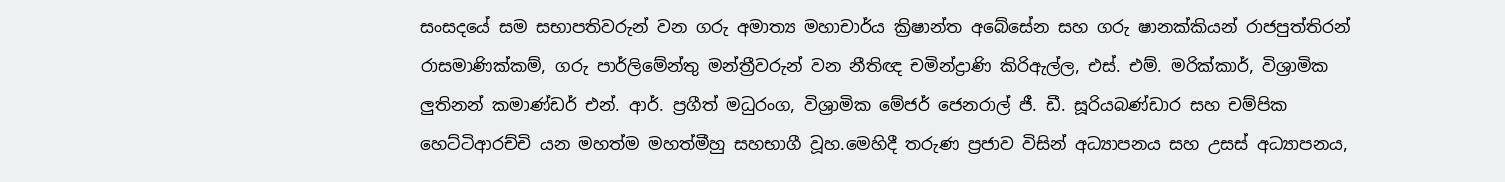සංසදයේ සම සභාපතිවරුන් වන ගරු අමාත්‍ය මහාචාර්ය ක්‍රිෂාන්ත අබේසේන සහ ගරු ෂානක්කියන් රාජපුත්තිරන් රාසමාණික්කම්, ගරු පාර්ලිමේන්තු මන්ත්‍රීවරුන් වන නීතිඥ චමින්ද්‍රාණි කිරිඇල්ල, එස්. එම්. මරික්කාර්, විශ්‍රාමික ලුතිනන් කමාණ්ඩර් එන්. ආර්. ප්‍රගීත් මධුරංග, විශ්‍රාමික මේජර් ජෙනරාල් ජී. ඩී. සූරියබණ්ඩාර සහ චම්පික හෙට්ටිආරච්චි යන මහත්ම මහත්මීහු සහභාගී වූහ.මෙහිදී තරුණ ප්‍රජාව විසින් අධ්‍යාපනය සහ උසස් අධ්‍යාපනය,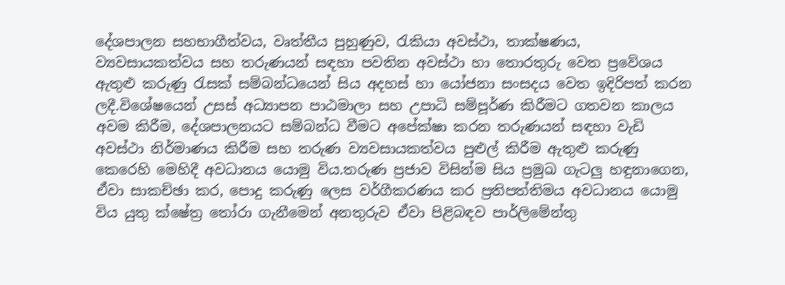දේශපාලන සහභාගීත්වය, වෘත්තීය පුහුණුව, රැකියා අවස්ථා, තාක්ෂණය, ව්‍යවසායකත්වය සහ තරුණයන් සඳහා පවතින අවස්ථා හා තොරතුරු වෙත ප්‍රවේශය ඇතුළු කරුණු රැසක් සම්බන්ධයෙන් සිය අදහස් හා යෝජනා සංසදය වෙත ඉදිරිපත් කරන ලදී.විශේෂයෙන් උසස් අධ්‍යාපන පාඨමාලා සහ උපාධි සම්පූර්ණ කිරීමට ගතවන කාලය අවම කිරීම, දේශපාලනයට සම්බන්ධ වීමට අපේක්ෂා කරන තරුණයන් සඳහා වැඩි අවස්ථා නිර්මාණය කිරීම සහ තරුණ ව්‍යවසායකත්වය පුළුල් කිරීම ඇතුළු කරුණු කෙරෙහි මෙහිදී අවධානය යොමු විය.තරුණ ප්‍රජාව විසින්ම සිය ප්‍රමුඛ ගැටලු හඳුනාගෙන, ඒවා සාකච්ඡා කර, පොදු කරුණු ලෙස වර්ගීකරණය කර ප්‍රතිපත්තිමය අවධානය යොමු විය යුතු ක්ෂේත්‍ර තෝරා ගැනීමෙන් අනතුරුව ඒවා පිළිබඳව පාර්ලිමේන්තු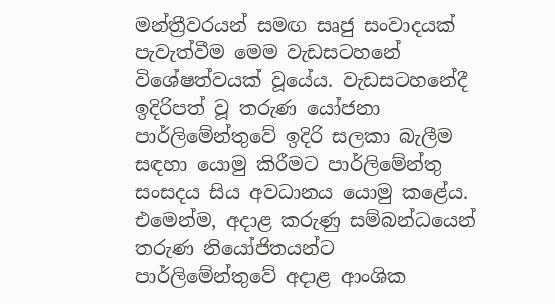මන්ත්‍රීවරයන් සමඟ සෘජු සංවාදයක් පැවැත්වීම මෙම වැඩසටහනේ විශේෂත්වයක් වූයේය. වැඩසටහනේදී ඉදිරිපත් වූ තරුණ යෝජනා පාර්ලිමේන්තුවේ ඉදිරි සලකා බැලීම සඳහා යොමු කිරීමට පාර්ලිමේන්තු සංසදය සිය අවධානය යොමු කළේය. එමෙන්ම, අදාළ කරුණු සම්බන්ධයෙන් තරුණ නියෝජිතයන්ට පාර්ලිමේන්තුවේ අදාළ ආංශික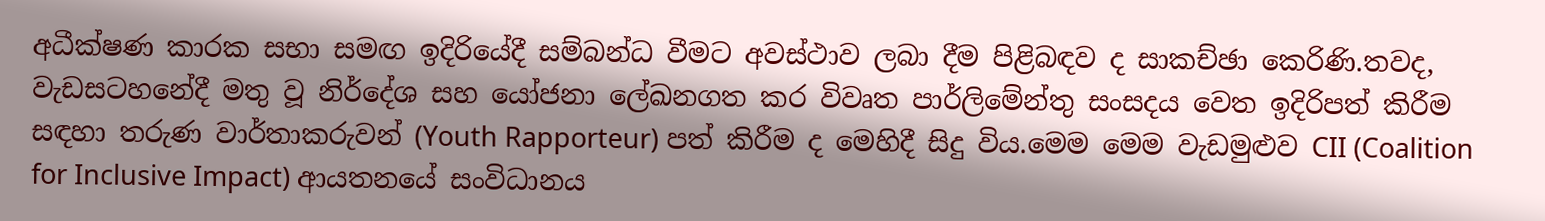අධීක්ෂණ කාරක සභා සමඟ ඉදිරියේදී සම්බන්ධ වීමට අවස්ථාව ලබා දීම පිළිබඳව ද සාකච්ඡා කෙරිණි.තවද, වැඩසටහනේදී මතු වූ නිර්දේශ සහ යෝජනා ලේඛනගත කර විවෘත පාර්ලිමේන්තු සංසදය වෙත ඉදිරිපත් කිරීම සඳහා තරුණ වාර්තාකරුවන් (Youth Rapporteur) පත් කිරීම ද මෙහිදී සිදු විය.මෙම මෙම වැඩමුළුව CII (Coalition for Inclusive Impact) ආයතනයේ සංවිධානය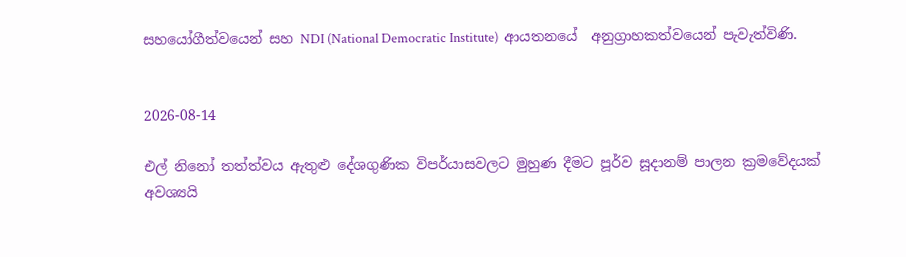සහයෝගීත්වයෙන් සහ NDI (National Democratic Institute)  ආයතනයේ  අනුග්‍රාහකත්වයෙන් පැවැත්විණි.


2026-08-14

එල් නිනෝ තත්ත්වය ඇතුළු දේශගුණික විපර්යාසවලට මුහුණ දීමට පූර්ව සූදානම් පාලන ක්‍රමවේදයක් අවශ්‍යයි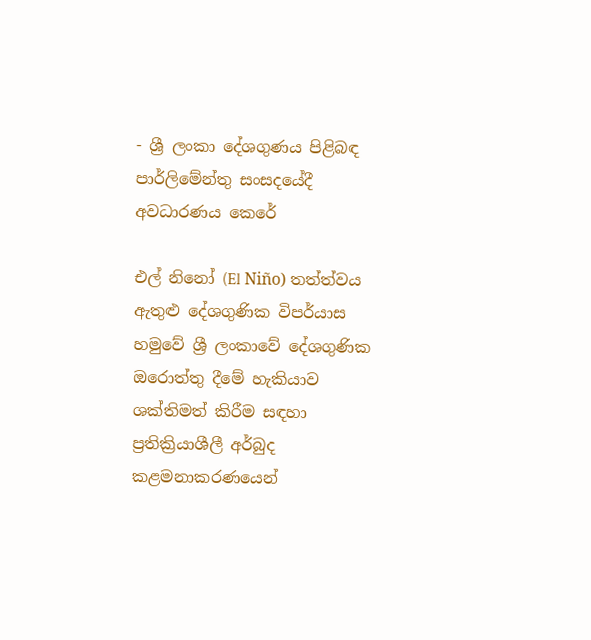- ශ්‍රී ලංකා දේශගුණය පිළිබඳ පාර්ලිමේන්තු සංසදයේදී අවධාරණය කෙරේ

එල් නිනෝ (El Niño) තත්ත්වය ඇතුළු දේශගුණික විපර්යාස හමුවේ ශ්‍රී ලංකාවේ දේශගුණික ඔරොත්තු දීමේ හැකියාව ශක්තිමත් කිරීම සඳහා ප්‍රතික්‍රියාශීලී අර්බුද කළමනාකරණයෙන්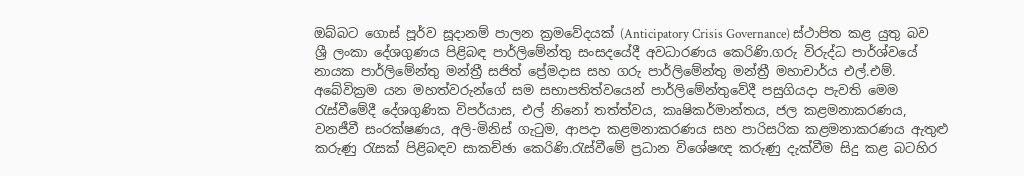ඔබ්බට ගොස් පූර්ව සූදානම් පාලන ක්‍රමවේදයක් (Anticipatory Crisis Governance) ස්ථාපිත කළ යුතු බව ශ්‍රී ලංකා දේශගුණය පිළිබඳ පාර්ලිමේන්තු සංසදයේදී අවධාරණය කෙරිණි.ගරු විරුද්ධ පාර්ශ්වයේ නායක පාර්ලිමේන්තු මන්ත්‍රී සජිත් ප්‍රේමදාස සහ ගරු පාර්ලිමේන්තු මන්ත්‍රී මහාචාර්ය එල්.එම්. අබේවික්‍රම යන මහත්වරුන්ගේ සම සභාපතිත්වයෙන් පාර්ලිමේන්තුවේදී පසුගියදා පැවති මෙම රැස්වීමේදී දේශගුණික විපර්යාස, එල් නිනෝ තත්ත්වය, කෘෂිකර්මාන්තය, ජල කළමනාකරණය, වනජීවී සංරක්ෂණය, අලි-මිනිස් ගැටුම, ආපදා කළමනාකරණය සහ පාරිසරික කළමනාකරණය ඇතුළු කරුණු රැසක් පිළිබඳව සාකච්ඡා කෙරිණි.රැස්වීමේ ප්‍රධාන විශේෂඥ කරුණු දැක්වීම සිදු කළ බටහිර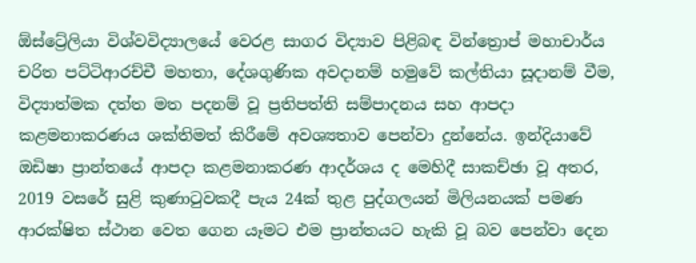ඕස්ට්‍රේලියා විශ්වවිද්‍යාලයේ වෙරළ සාගර විද්‍යාව පිළිබඳ වින්ත්‍රොප් මහාචාර්ය චරිත පට්ටිආරච්චී මහතා, දේශගුණික අවදානම් හමුවේ කල්තියා සූදානම් වීම, විද්‍යාත්මක දත්ත මත පදනම් වූ ප්‍රතිපත්ති සම්පාදනය සහ ආපදා කළමනාකරණය ශක්තිමත් කිරීමේ අවශ්‍යතාව පෙන්වා දුන්නේය. ඉන්දියාවේ ඔඩිෂා ප්‍රාන්තයේ ආපදා කළමනාකරණ ආදර්ශය ද මෙහිදී සාකච්ඡා වූ අතර, 2019 වසරේ සුළි කුණාටුවකදී පැය 24ක් තුළ පුද්ගලයන් මිලියනයක් පමණ ආරක්ෂිත ස්ථාන වෙත ගෙන යෑමට එම ප්‍රාන්තයට හැකි වූ බව පෙන්වා දෙන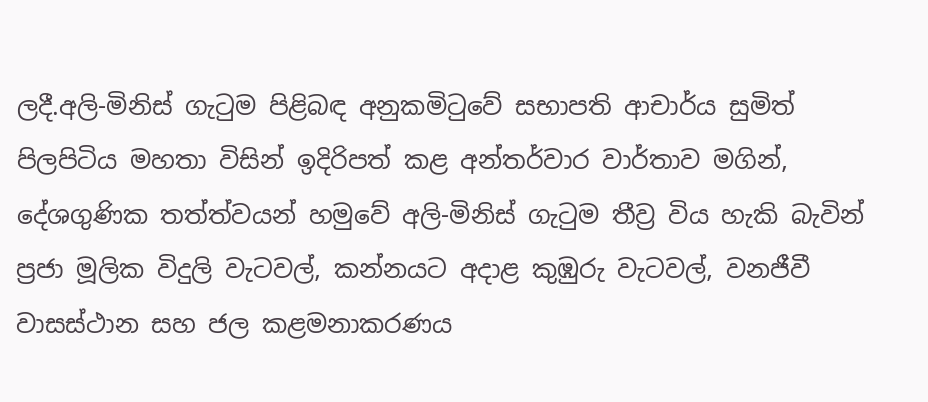ලදී.අලි-මිනිස් ගැටුම පිළිබඳ අනුකමිටුවේ සභාපති ආචාර්ය සුමිත් පිලපිටිය මහතා විසින් ඉදිරිපත් කළ අන්තර්වාර වාර්තාව මගින්, දේශගුණික තත්ත්වයන් හමුවේ අලි-මිනිස් ගැටුම තීව්‍ර විය හැකි බැවින් ප්‍රජා මූලික විදුලි වැටවල්, කන්නයට අදාළ කුඹුරු වැටවල්, වනජීවී වාසස්ථාන සහ ජල කළමනාකරණය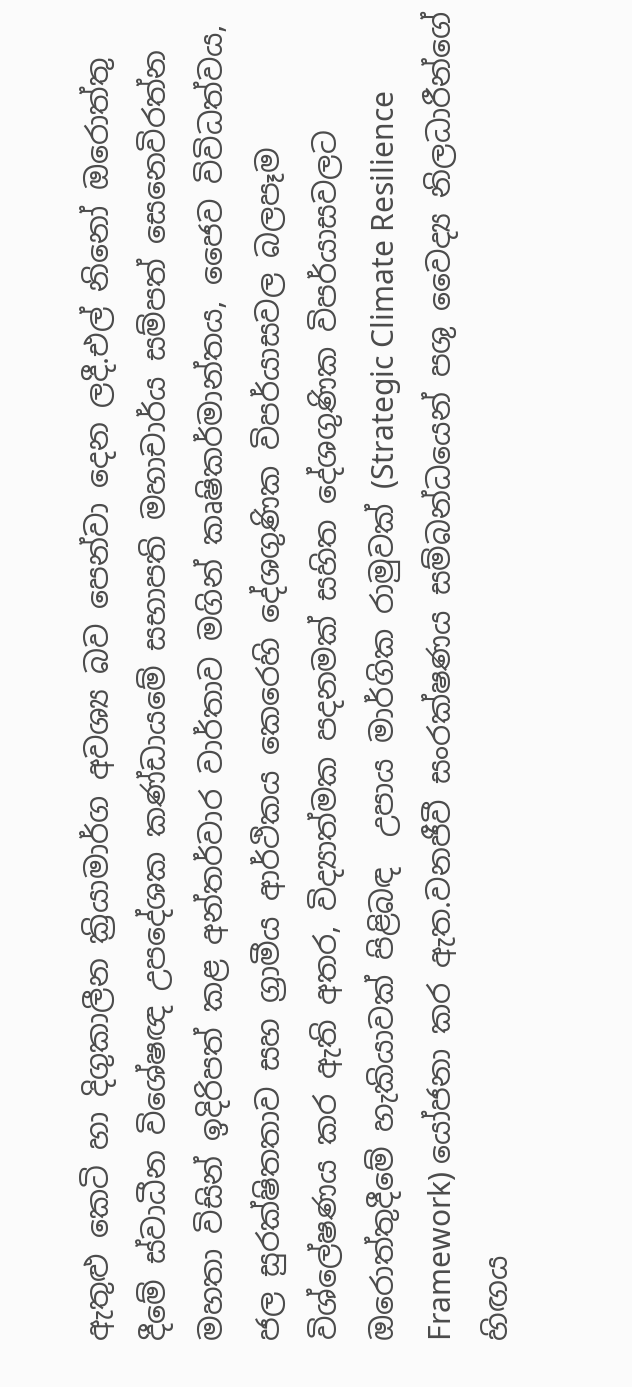ඇතුළු කෙටි හා දිගුකාලීන ක්‍රියාමාර්ග අවශ්‍ය බව පෙන්වා දෙන ලදී.එල් නිනෝ ඔරොත්තු දීමේ ස්වාධීන විශේෂඥ උපදේශක කණ්ඩායමේ සභාපති මහාචාර්ය සම්පත් සෙනෙවිරත්න මහතා විසින් ඉදිරිපත් කළ අන්තර්වාර වාර්තාව මගින් කෘෂිකර්මාන්තය, ජෛව විවිධත්වය, ජල සුරක්ෂිතතාව සහ ග්‍රාමීය ආර්ථිකය කෙරෙහි දේශගුණික විපර්යාසවල බලපෑම විශ්ලේෂණය කර ඇති අතර, විද්‍යාත්මක පදනමක් සහිත දේශගුණික විපර්යාසවලට ඔරොත්තුදීමේ හැකියාවක් පිළිබඳ  උපාය මාර්ගික රාමුවක් (Strategic Climate Resilience Framework) යෝජනා කර ඇත.වනජීවී සංරක්ෂණය සම්බන්ධයෙන් පශු වෛද්‍ය නිලධාරීන්ගේ හිඟය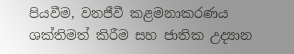පියවීම, වනජීවී කළමනාකරණය ශක්තිමත් කිරීම සහ ජාතික උද්‍යාන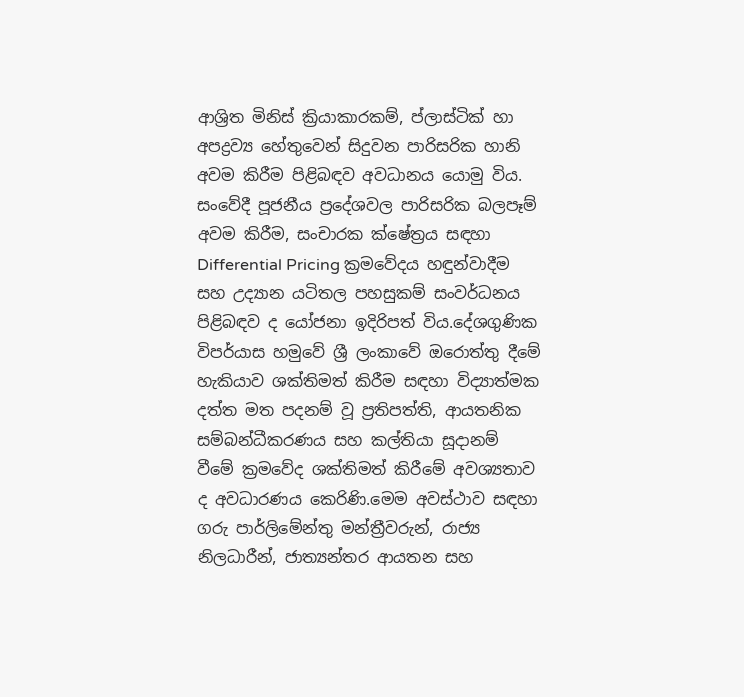ආශ්‍රිත මිනිස් ක්‍රියාකාරකම්, ප්ලාස්ටික් හා අපද්‍රව්‍ය හේතුවෙන් සිදුවන පාරිසරික හානි අවම කිරීම පිළිබඳව අවධානය යොමු විය. සංවේදී පූජනීය ප්‍රදේශවල පාරිසරික බලපෑම් අවම කිරීම, සංචාරක ක්ෂේත්‍රය සඳහා Differential Pricing ක්‍රමවේදය හඳුන්වාදීම සහ උද්‍යාන යටිතල පහසුකම් සංවර්ධනය පිළිබඳව ද යෝජනා ඉදිරිපත් විය.දේශගුණික විපර්යාස හමුවේ ශ්‍රී ලංකාවේ ඔරොත්තු දීමේ හැකියාව ශක්තිමත් කිරීම සඳහා විද්‍යාත්මක දත්ත මත පදනම් වූ ප්‍රතිපත්ති, ආයතනික සම්බන්ධීකරණය සහ කල්තියා සූදානම් වීමේ ක්‍රමවේද ශක්තිමත් කිරීමේ අවශ්‍යතාව ද අවධාරණය කෙරිණි.මෙම අවස්ථාව සඳහා ගරු පාර්ලිමේන්තු මන්ත්‍රීවරුන්, රාජ්‍ය නිලධාරීන්, ජාත්‍යන්තර ආයතන සහ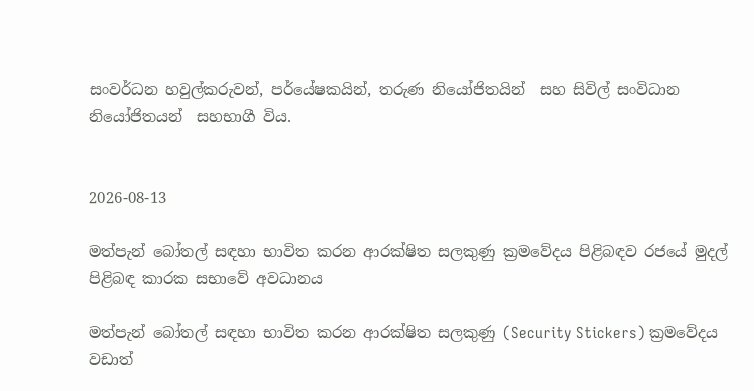සංවර්ධන හවුල්කරුවන්, පර්යේෂකයින්, තරුණ නියෝජිතයින්  සහ සිවිල් සංවිධාන නියෝජිතයන්  සහභාගී විය.


2026-08-13

මත්පැන් බෝතල් සඳහා භාවිත කරන ආරක්ෂිත සලකුණු ක්‍රමවේදය පිළිබඳව රජයේ මුදල් පිළිබඳ කාරක සභාවේ අවධානය

මත්පැන් බෝතල් සඳහා භාවිත කරන ආරක්ෂිත සලකුණු (Security Stickers) ක්‍රමවේදය වඩාත්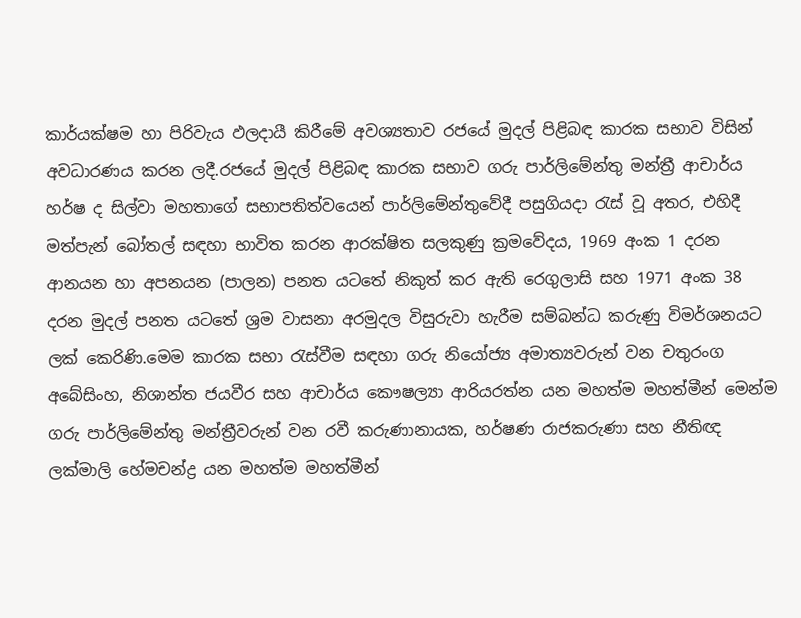කාර්යක්ෂම හා පිරිවැය ඵලදායී කිරීමේ අවශ්‍යතාව රජයේ මුදල් පිළිබඳ කාරක සභාව විසින්  අවධාරණය කරන ලදී.රජයේ මුදල් පිළිබඳ කාරක සභාව ගරු පාර්ලිමේන්තු මන්ත්‍රී ආචාර්ය හර්ෂ ද සිල්වා මහතාගේ සභාපතිත්වයෙන් පාර්ලිමේන්තුවේදී පසුගියදා රැස් වූ අතර, එහිදී මත්පැන් බෝතල් සඳහා භාවිත කරන ආරක්ෂිත සලකුණු ක්‍රමවේදය, 1969 අංක 1 දරන ආනයන හා අපනයන (පාලන) පනත යටතේ නිකුත් කර ඇති රෙගුලාසි සහ 1971 අංක 38 දරන මුදල් පනත යටතේ ශ්‍රම වාසනා අරමුදල විසුරුවා හැරීම සම්බන්ධ කරුණු විමර්ශනයට ලක් කෙරිණි.මෙම කාරක සභා රැස්වීම සඳහා ගරු නියෝජ්‍ය අමාත්‍යවරුන් වන චතුරංග අබේසිංහ, නිශාන්ත ජයවීර සහ ආචාර්ය කෞෂල්‍යා ආරියරත්න යන මහත්ම මහත්මීන් මෙන්ම ගරු පාර්ලිමේන්තු මන්ත්‍රීවරුන් වන රවී කරුණානායක, හර්ෂණ රාජකරුණා සහ නීතිඥ ලක්මාලි හේමචන්ද්‍ර යන මහත්ම මහත්මීන්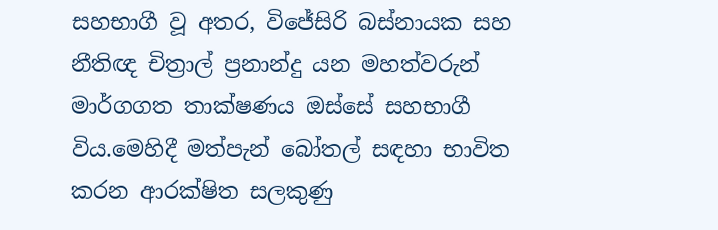සහභාගී වූ අතර, විජේසිරි බස්නායක සහ නීතිඥ චිත්‍රාල් ප්‍රනාන්දු යන මහත්වරුන් මාර්ගගත තාක්ෂණය ඔස්සේ සහභාගී විය.මෙහිදී මත්පැන් බෝතල් සඳහා භාවිත කරන ආරක්ෂිත සලකුණු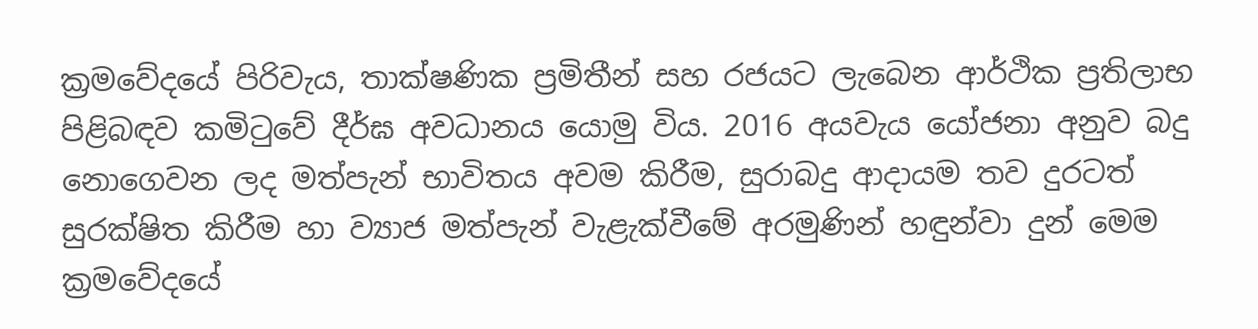ක්‍රමවේදයේ පිරිවැය, තාක්ෂණික ප්‍රමිතීන් සහ රජයට ලැබෙන ආර්ථික ප්‍රතිලාභ පිළිබඳව කමිටුවේ දීර්ඝ අවධානය යොමු විය. 2016 අයවැය යෝජනා අනුව බදු නොගෙවන ලද මත්පැන් භාවිතය අවම කිරීම, සුරාබදු ආදායම තව දුරටත් සුරක්ෂිත කිරීම හා ව්‍යාජ මත්පැන් වැළැක්වීමේ අරමුණින් හඳුන්වා දුන් මෙම ක්‍රමවේදයේ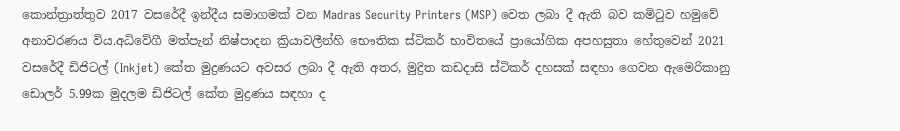කොන්ත්‍රාත්තුව 2017 වසරේදී ඉන්දීය සමාගමක් වන Madras Security Printers (MSP) වෙත ලබා දී ඇති බව කමිටුව හමුවේ අනාවරණය විය.අධිවේගී මත්පැන් නිෂ්පාදන ක්‍රියාවලීන්හි භෞතික ස්ටිකර් භාවිතයේ ප්‍රායෝගික අපහසුතා හේතුවෙන් 2021 වසරේදී ඩිජිටල් (Inkjet) කේත මුද්‍රණයට අවසර ලබා දී ඇති අතර, මුද්‍රිත කඩදාසි ස්ටිකර් දහසක් සඳහා ගෙවන ඇමෙරිකානු ඩොලර් 5.99ක මුදලම ඩිජිටල් කේත මුද්‍රණය සඳහා ද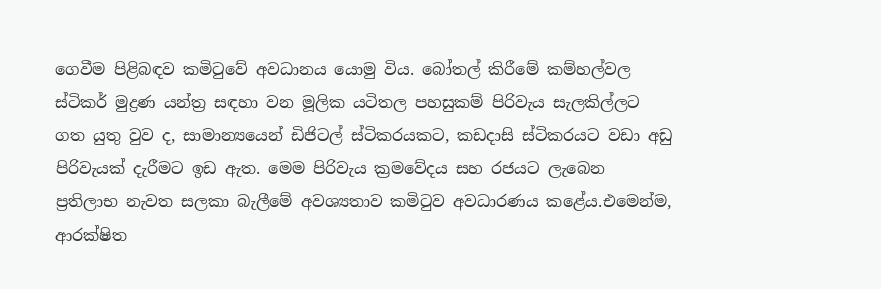ගෙවීම පිළිබඳව කමිටුවේ අවධානය යොමු විය. බෝතල් කිරීමේ කම්හල්වල ස්ටිකර් මුද්‍රණ යන්ත්‍ර සඳහා වන මූලික යටිතල පහසුකම් පිරිවැය සැලකිල්ලට ගත යුතු වුව ද, සාමාන්‍යයෙන් ඩිජිටල් ස්ටිකරයකට, කඩදාසි ස්ටිකරයට වඩා අඩු පිරිවැයක් දැරීමට ඉඩ ඇත. මෙම පිරිවැය ක්‍රමවේදය සහ රජයට ලැබෙන ප්‍රතිලාභ නැවත සලකා බැලීමේ අවශ්‍යතාව කමිටුව අවධාරණය කළේය.එමෙන්ම, ආරක්ෂිත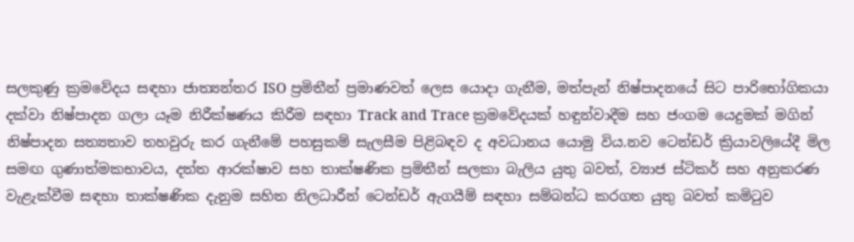සලකුණු ක්‍රමවේදය සඳහා ජාත්‍යන්තර ISO ප්‍රමිතීන් ප්‍රමාණවත් ලෙස යොදා ගැනීම, මත්පැන් නිෂ්පාදනයේ සිට පාරිභෝගිකයා දක්වා නිෂ්පාදන ගලා යෑම නිරීක්ෂණය කිරීම සඳහා Track and Trace ක්‍රමවේදයක් හඳුන්වාදීම සහ ජංගම යෙදුමක් මගින් නිෂ්පාදන සත්‍යතාව තහවුරු කර ගැනීමේ පහසුකම් සැලසීම පිළිබඳව ද අවධානය යොමු විය.නව ටෙන්ඩර් ක්‍රියාවලියේදී මිල සමඟ ගුණාත්මකභාවය, දත්ත ආරක්ෂාව සහ තාක්ෂණික ප්‍රමිතීන් සලකා බැලිය යුතු බවත්, ව්‍යාජ ස්ටිකර් සහ අනුකරණ වැළැක්වීම සඳහා තාක්ෂණික දැනුම සහිත නිලධාරීන් ටෙන්ඩර් ඇගයීම් සඳහා සම්බන්ධ කරගත යුතු බවත් කමිටුව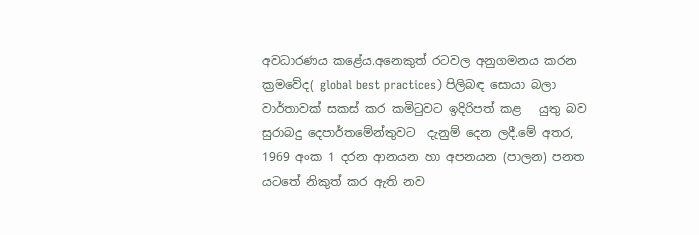අවධාරණය කළේය.අනෙකුත් රටවල අනුගමනය කරන ක්‍රමවේද( global best practices) පිලිබඳ සොයා බලා වාර්තාවක් සකස් කර කමිටුවට ඉදිරිපත් කළ   යුතු බව සුරාබදු දෙපාර්තමේන්තුවට  දැනුම් දෙන ලදී.මේ අතර, 1969 අංක 1 දරන ආනයන හා අපනයන (පාලන) පනත යටතේ නිකුත් කර ඇති නව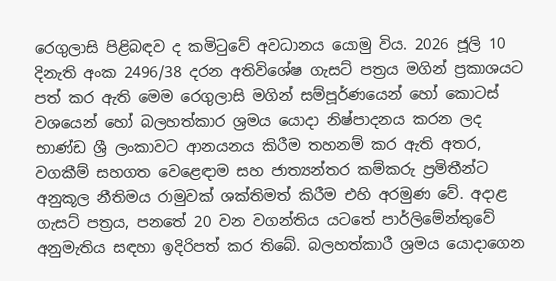රෙගුලාසි පිළිබඳව ද කමිටුවේ අවධානය යොමු විය. 2026 ජූලි 10 දිනැති අංක 2496/38 දරන අතිවිශේෂ ගැසට් පත්‍රය මගින් ප්‍රකාශයට පත් කර ඇති මෙම රෙගුලාසි මගින් සම්පූර්ණයෙන් හෝ කොටස් වශයෙන් හෝ බලහත්කාර ශ්‍රමය යොදා නිෂ්පාදනය කරන ලද භාණ්ඩ ශ්‍රී ලංකාවට ආනයනය කිරීම තහනම් කර ඇති අතර, වගකීම් සහගත වෙළෙඳාම සහ ජාත්‍යන්තර කම්කරු ප්‍රමිතීන්ට අනුකූල නීතිමය රාමුවක් ශක්තිමත් කිරීම එහි අරමුණ වේ. අදාළ ගැසට් පත්‍රය, පනතේ 20 වන වගන්තිය යටතේ පාර්ලිමේන්තුවේ අනුමැතිය සඳහා ඉදිරිපත් කර තිබේ. බලහත්කාරී ශ්‍රමය යොදාගෙන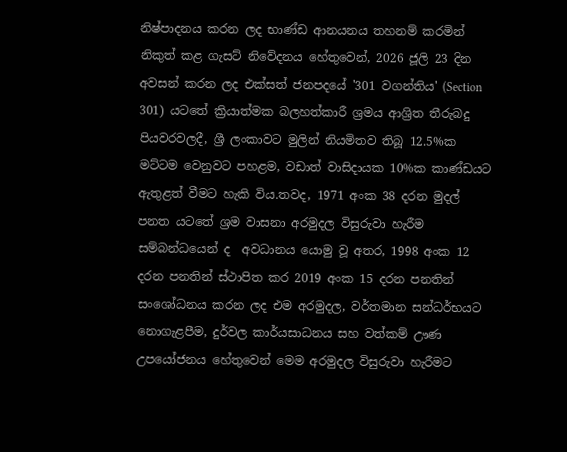නිෂ්පාදනය කරන ලද භාණ්ඩ ආනයනය තහනම් කරමින් නිකුත් කළ ගැසට් නිවේදනය හේතුවෙන්, 2026 ජූලි 23 දින අවසන් කරන ලද එක්සත් ජනපදයේ '301 වගන්තිය' (Section 301) යටතේ ක්‍රියාත්මක බලහත්කාරී ශ්‍රමය ආශ්‍රිත තීරුබදු පියවරවලදී, ශ්‍රී ලංකාවට මුලින් නියමිතව තිබූ 12.5%ක මට්ටම වෙනුවට පහළම, වඩාත් වාසිදායක 10%ක කාණ්ඩයට ඇතුළත් වීමට හැකි විය.තවද, 1971 අංක 38 දරන මුදල් පනත යටතේ ශ්‍රම වාසනා අරමුදල විසුරුවා හැරීම සම්බන්ධයෙන් ද  අවධානය යොමු වූ අතර, 1998 අංක 12 දරන පනතින් ස්ථාපිත කර 2019 අංක 15 දරන පනතින් සංශෝධනය කරන ලද එම අරමුදල, වර්තමාන සන්ධර්භයට නොගැළපීම, දුර්වල කාර්යසාධනය සහ වත්කම් ඌණ උපයෝජනය හේතුවෙන් මෙම අරමුදල විසුරුවා හැරීමට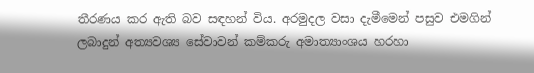තීරණය කර ඇති බව සඳහන් විය. අරමුදල වසා දැමීමෙන් පසුව එමගින් ලබාදුන් අත්‍යවශ්‍ය සේවාවන් කම්කරු අමාත්‍යාංශය හරහා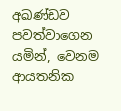අඛණ්ඩව පවත්වාගෙන යමින්, වෙනම ආයතනික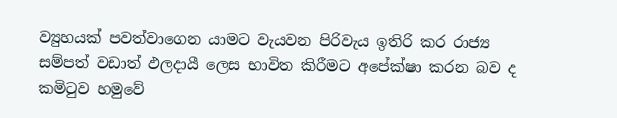ව්‍යුහයක් පවත්වාගෙන යාමට වැයවන පිරිවැය ඉතිරි කර රාජ්‍ය සම්පත් වඩාත් ඵලදායී ලෙස භාවිත කිරීමට අපේක්ෂා කරන බව ද කමිටුව හමුවේ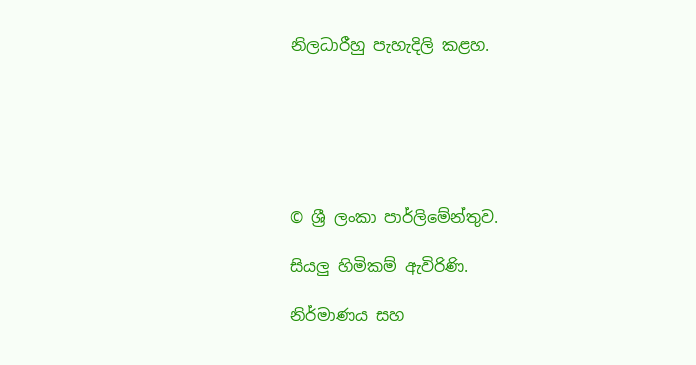නිලධාරීහු පැහැදිලි කළහ.






© ශ්‍රී ලංකා පාර්ලි‌මේන්තුව.

සියලු හිමිකම් ඇවිරිණි.

නිර්මාණය සහ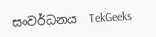සංවර්ධනය  TekGeeks